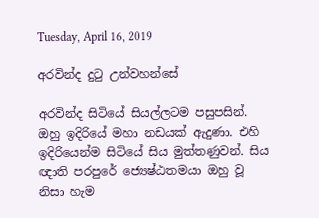Tuesday, April 16, 2019

අරවින්ද දුටු උන්වහන්සේ

අරවින්ද සිටියේ සියල්ලටම පසුපසින්. ඔහු ඉදිරියේ මහා නඩයක් ඇදුණා. එහි ඉදිරියෙන්ම සිටියේ සිය මුත්තණුවන්. සිය ඥාති පරපුරේ ජ්‍යෙෂ්ඨතමයා ඔහු වූ නිසා හැම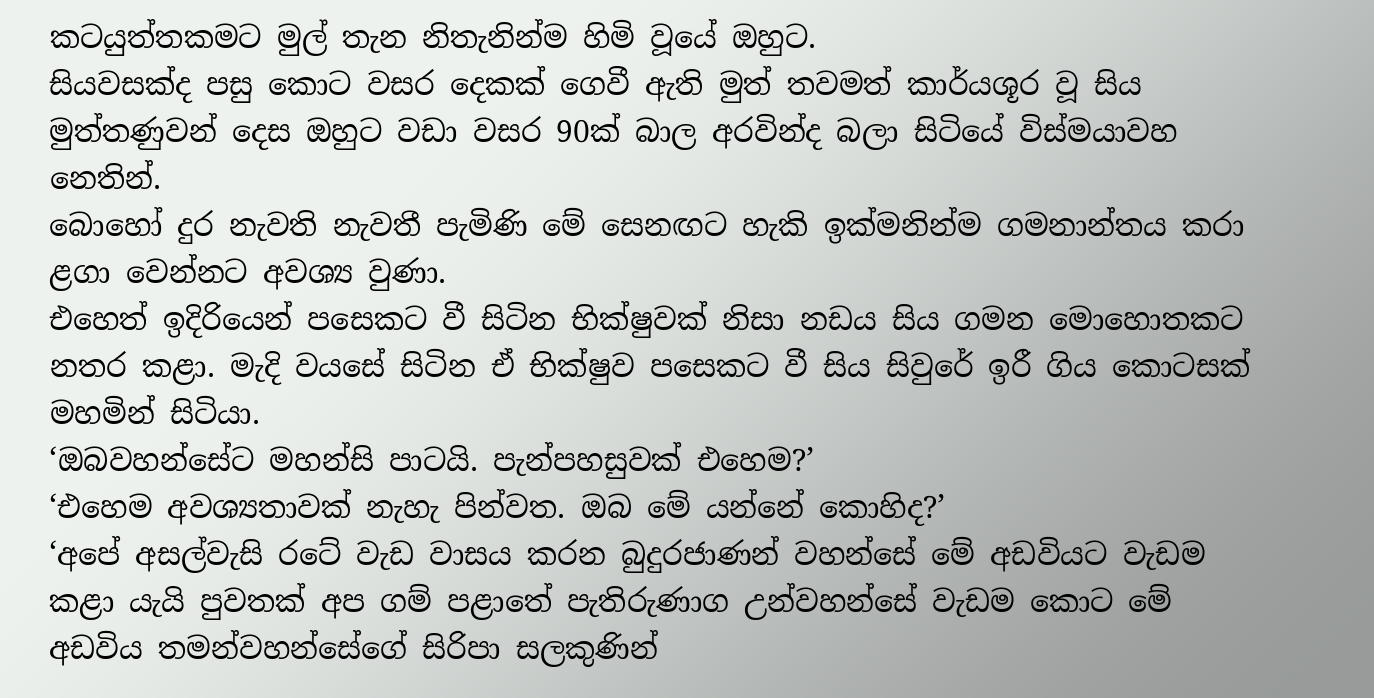කටයුත්තකමට මුල් තැන නිතැනින්ම හිමි වූයේ ඔහුට.
සියවසක්ද පසු කොට වසර දෙකක් ගෙවී ඇති මුත් තවමත් කාර්යශූර වූ සිය මුත්තණුවන් දෙස ඔහුට වඩා වසර 90ක් බාල අරවින්ද බලා සිටියේ විස්මයාවහ නෙතින්.
බොහෝ දුර නැවති නැවතී පැමිණි මේ සෙනඟට හැකි ඉක්මනින්ම ගමනාන්තය කරා ළගා වෙන්නට අවශ්‍ය වුණා.
එහෙත් ඉදිරියෙන් පසෙකට වී සිටින භික්ෂුවක් නිසා නඩය සිය ගමන මොහොතකට නතර කළා. මැදි වයසේ සිටින ඒ භික්ෂුව පසෙකට වී සිය සිවුරේ ඉරී ගිය කොටසක් මහමින් සිටියා.
‘ඔබවහන්සේට මහන්සි පාටයි. පැන්පහසුවක් එහෙම?’
‘එහෙම අවශ්‍යතාවක් නැහැ පින්වත. ඔබ මේ යන්නේ කොහිද?’
‘අපේ අසල්වැසි රටේ වැඩ වාසය කරන බුදුරජාණන් වහන්සේ මේ අඩවියට වැඩම කළා යැයි පුවතක් අප ගම් පළාතේ පැතිරුණාග උන්වහන්සේ වැඩම කොට මේ අඩවිය තමන්වහන්සේගේ සිරිපා සලකුණින්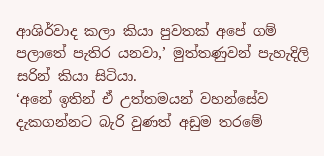ආශිර්වාද කලා කියා පුවතක් අපේ ගම් පලාතේ පැතිර යනවා,’ මුත්තණුවන් පැහැදිලි සරින් කියා සිටියා.
‘අනේ ඉතින් ඒ උත්තමයන් වහන්සේව දැකගන්නට බැරි වුණත් අඩුම තරමේ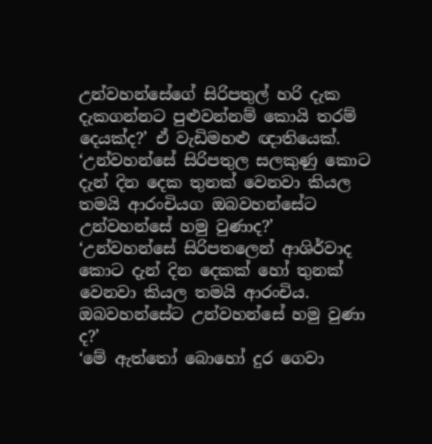උන්වහන්සේගේ සිරිපතුල් හරි දැක දැකගන්නට පුළුවන්නම් කොයි තරම් දෙයක්ද?’ ඒ වැඩිමහළු ඥාතියෙක්.
‘උන්වහන්සේ සිරිපතුල සලකුණු කොට දැන් දින දෙක තුනක් වෙනවා කියල තමයි ආරංචියග ඔබවහන්සේට උන්වහන්සේ හමු වුණාද?’
‘උන්වහන්සේ සිරිපතලෙන් ආශිර්වාද කොට දැන් දින දෙකක් හෝ තුනක් වෙනවා කියල තමයි ආරංචිය. ඔබවහන්සේට උන්වහන්සේ හමු වුණා ද?’
‘මේ ඇත්තෝ බොහෝ දුර ගෙවා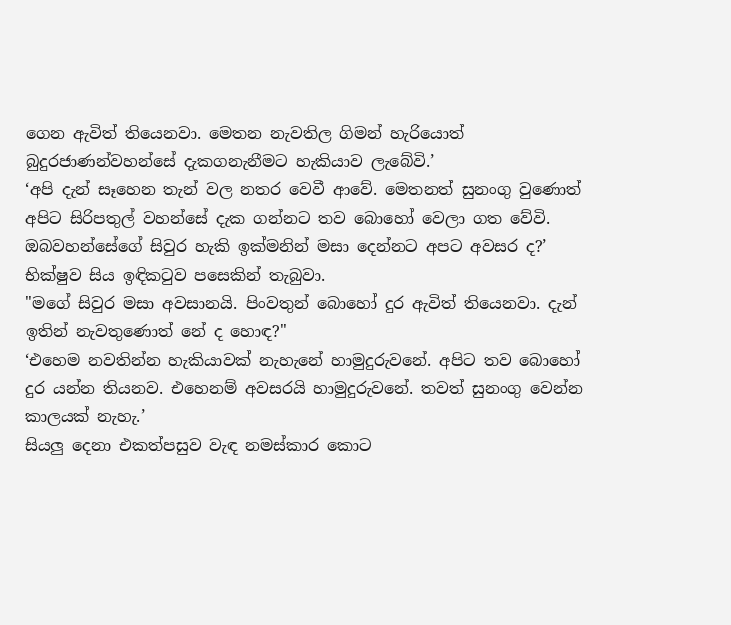ගෙන ඇවිත් තියෙනවා. මෙතන නැවතිල ගිමන් හැරියොත් බුදුරජාණන්වහන්සේ දැකගනැනීමට හැකියාව ලැබේවි.’
‘අපි දැන් සෑහෙන තැන් වල නතර වෙවී ආවේ. මෙතනත් සුනංගු වුණොත් අපිට සිරිපතුල් වහන්සේ දැක ගන්නට තව බොහෝ වෙලා ගත වේවි. ඔබවහන්සේගේ සිවුර හැකි ඉක්මනින් මසා දෙන්නට අපට අවසර ද?’
භික්ෂුව සිය ඉඳිකටුව පසෙකින් තැබුවා.
"මගේ සිවුර මසා අවසානයි. පිංවතුන් බොහෝ දුර ඇවිත් තියෙනවා. දැන් ඉතින් නැවතුණොත් නේ ද හොඳ?"
‘එහෙම නවතින්න හැකියාවක් නැහැනේ හාමුදුරුවනේ. අපිට තව බොහෝ දුර යන්න තියනව. එහෙනම් අවසරයි හාමුදුරුවනේ. තවත් සුනංගු වෙන්න කාලයක් නැහැ.’
සියලු දෙනා එකත්පසුව වැඳ නමස්කාර කොට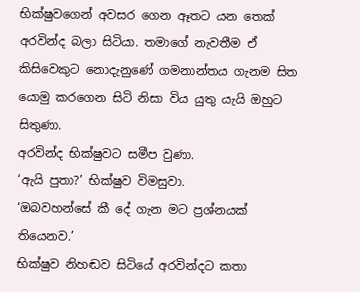භික්ෂුවගෙන් අවසර ගෙන ඈතට යන තෙක් අරවින්ද බලා සිටියා. තමාගේ නැවතීම ඒ කිසිවෙකුට නොදැනුණේ ගමනාන්තය ගැනම සිත යොමු කරගෙන සිටි නිසා විය යුතු යැයි ඔහුට සිතුණා.
අරවින්ද භික්ෂුවට සමීප වුණා.
‘ඇයි පුතා?’ භික්ෂුව විමසුවා.
‘ඔබවහන්සේ කී දේ ගැන මට ප්‍රශ්නයක් තියෙනව.’
භික්ෂුව නිහඬව සිටියේ අරවින්දට කතා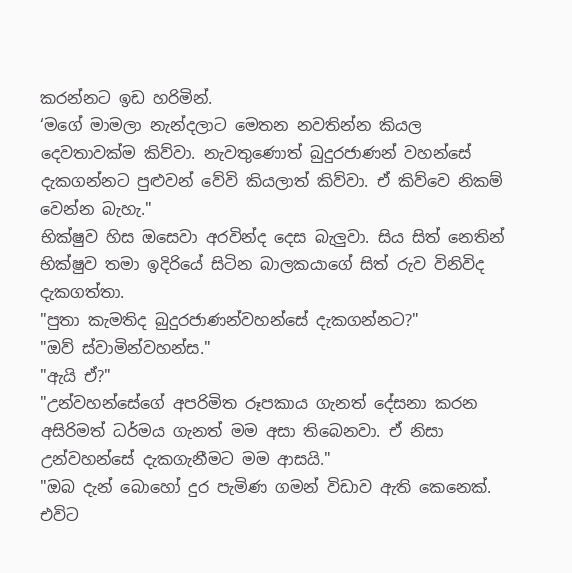කරන්නට ඉඩ හරිමින්.
‘මගේ මාමලා නැන්දලාට මෙතන නවතින්න කියල දෙවතාවක්ම කිව්වා. නැවතුණොත් බුදුරජාණන් වහන්සේ දැකගන්නට පුළුවන් වේවි කියලාත් කිව්වා. ඒ කිව්වෙ නිකම් වෙන්න බැහැ."
භික්ෂුව හිස ඔසෙවා අරවින්ද දෙස බැලුවා. සිය සිත් නෙතින් භික්ෂුව තමා ඉදිරියේ සිටින බාලකයාගේ සිත් රුව විනිවිද දැකගත්තා.
"පුතා කැමතිද බුදුරජාණන්වහන්සේ දැකගන්නට?"
"ඔව් ස්වාමින්වහන්ස."
"ඇයි ඒ?"
"උන්වහන්සේගේ අපරිමිත රූපකාය ගැනත් දේසනා කරන අසිරිමත් ධර්මය ගැනත් මම අසා තිබෙනවා. ඒ නිසා උන්වහන්සේ දැකගැනීමට මම ආසයි."
"ඔබ දැන් බොහෝ දුර පැමිණ ගමන් විඩාව ඇති කෙනෙක්. එවිට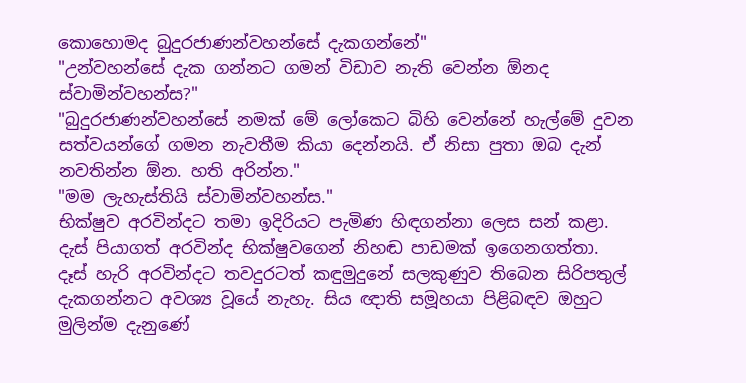කොහොමද බුදුරජාණන්වහන්සේ දැකගන්නේ"
"උන්වහන්සේ දැක ගන්නට ගමන් විඩාව නැති වෙන්න ඕනද ස්වාමින්වහන්ස?"
"බුදුරජාණන්වහන්සේ නමක් මේ ලෝකෙට බිහි වෙන්නේ හැල්මේ දුවන සත්වයන්ගේ ගමන නැවතීම කියා දෙන්නයි. ඒ නිසා පුතා ඔබ දැන් නවතින්න ඕන. හති අරින්න."
"මම ලැහැස්තියි ස්වාමින්වහන්ස."
භික්ෂුව අරවින්දට තමා ඉදිරියට පැමිණ හිඳගන්නා ලෙස සන් කළා.
දැස් පියාගත් අරවින්ද භික්ෂුවගෙන් නිහඬ පාඩමක් ඉගෙනගත්තා.
දෑස් හැරි අරවින්දට තවදුරටත් කඳුමුදුනේ සලකුණුව තිබෙන සිරිපතුල් දැකගන්නට අවශ්‍ය වූයේ නැහැ. සිය ඥාති සමූහයා පිළිබඳව ඔහුට මුලින්ම දැනුණේ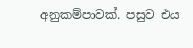අනුකම්පාවක්. පසුව එය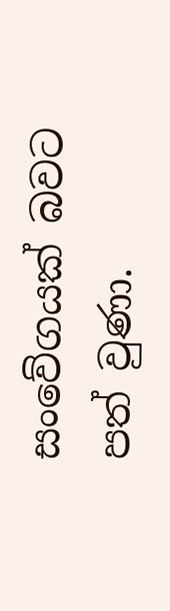සංවේගයක් බවට පත් වුණා.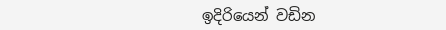ඉදිරියෙන් වඩින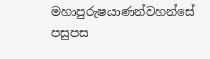මහාපුරුෂයාණන්වහන්සේ පසුපස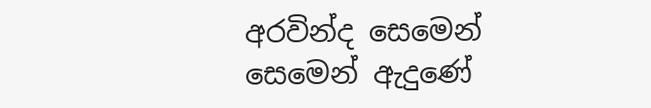අරවින්ද සෙමෙන් සෙමෙන් ඇදුණේ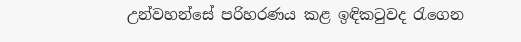උන්වහන්සේ පරිහරණය කළ ඉඳිකටුවද රැගෙන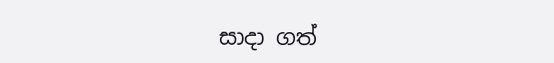සාදා ගත්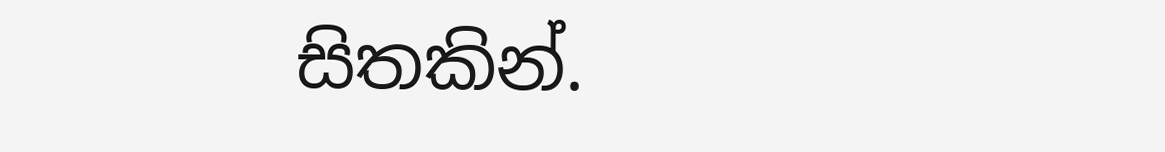සිතකින්.